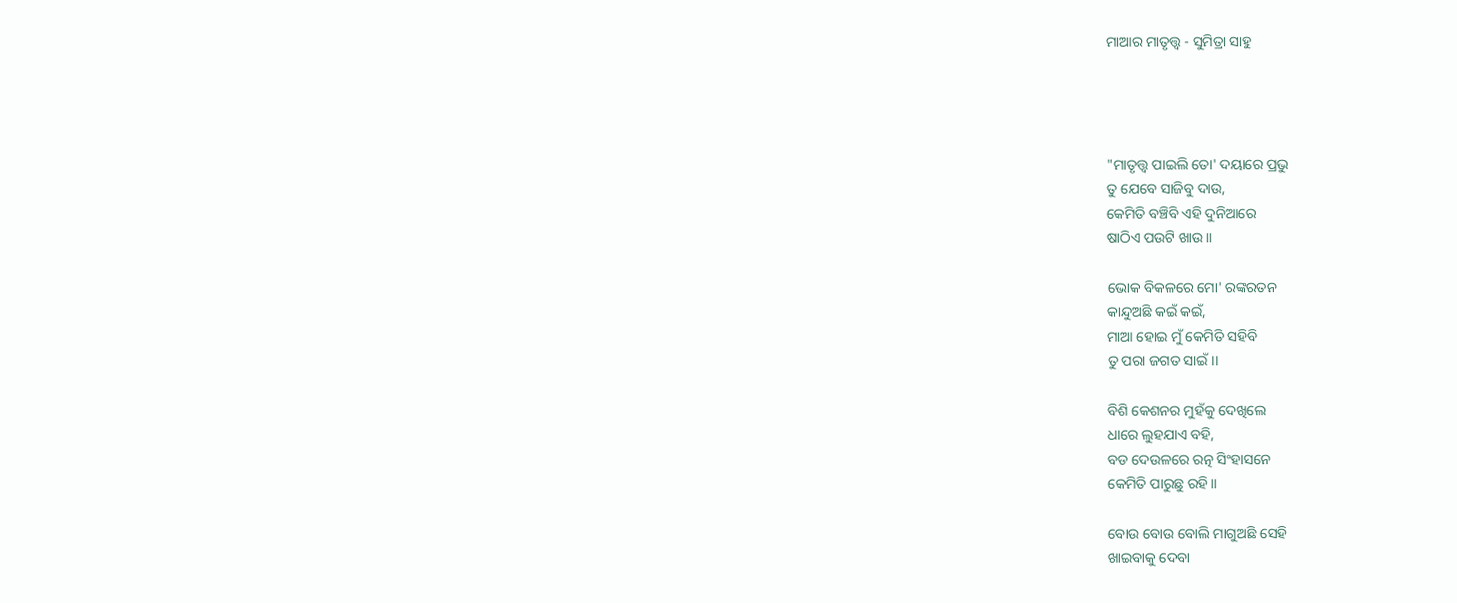ମାଆର ମାତୃତ୍ତ୍ୱ - ସୁମିତ୍ରା ସାହୁ




"ମାତୃତ୍ତ୍ୱ ପାଇଲି ତୋ' ଦୟାରେ ପ୍ରଭୁ
ତୁ ଯେବେ ସାଜିବୁ ଦାଉ,
କେମିତି ବଞ୍ଚିବି ଏହି ଦୁନିଆରେ
ଷାଠିଏ ପଉଟି ଖାଉ।।

ଭୋକ ବିକଳରେ ମୋ' ରଙ୍କରତନ
କାନ୍ଦୁଅଛି କଇଁ କଇଁ,
ମାଆ ହୋଇ ମୁଁ କେମିତି ସହିବି
ତୁ ପରା ଜଗତ ସାଇଁ।।

ବିଶି କେଶନର ମୁହଁକୁ ଦେଖିଲେ
ଧାରେ ଲୁହଯାଏ ବହି,
ବଡ ଦେଉଳରେ ରତ୍ନ ସିଂହାସନେ
କେମିତି ପାରୁଛୁ ରହି।।

ବୋଉ ବୋଉ ବୋଲି ମାଗୁଅଛି ସେହି
ଖାଇବାକୁ ଦେବା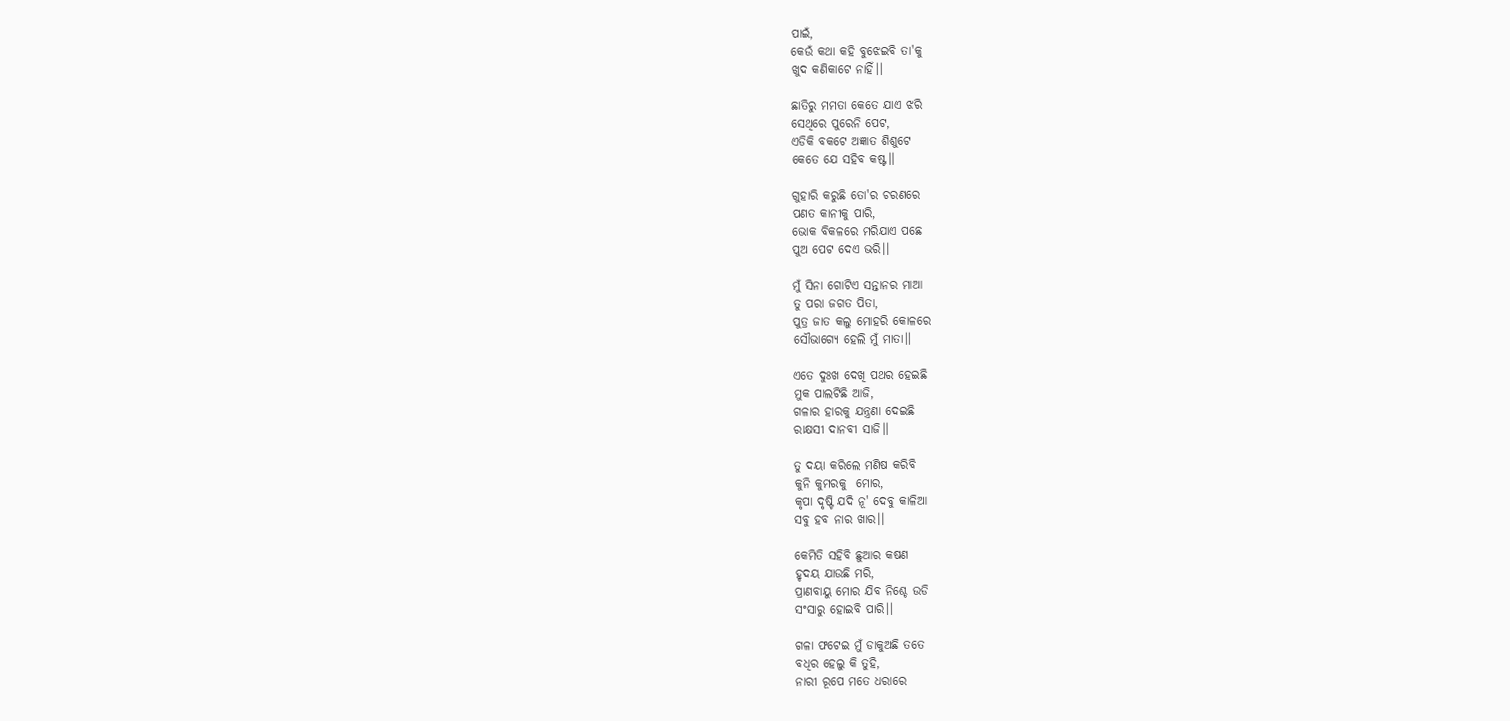ପାଇଁ,
କେଉଁ କଥା କହି ବୁଝେଇବି ତା'କୁ
ଖୁଦ କଣିକାଟେ ନାହିଁ।।

ଛାତିରୁ ମମତା କେତେ ଯାଏ ଝରି
ସେଥିରେ ପୁରେନି ପେଟ,
ଏଡିକି ବକଟେ ଅଜ୍ଞାତ ଶିଶୁଟେ
କେତେ ଯେ ସହିବ କଷ୍ଟ।।

ଗୁହାରି କରୁଛି ତୋ'ର ଚରଣରେ
ପଣତ କାନୀକୁ ପାରି,
ଭୋକ ବିକଳରେ ମରିଯାଏ ପଛେ
ପୁଅ ପେଟ ଦେଏ ଭରି।।

ମୁଁ ସିନା ଗୋଟିଏ ସନ୍ତାନର ମାଆ
ତୁ ପରା ଜଗତ ପିତା,
ପୁତ୍ର ଜାତ କଲୁ ମୋହରି କୋଳରେ
ସୌଭାଗ୍ୟେ ହେଲି ମୁଁ ମାତା।।

ଏତେ ଦୁଃଖ ଦେଖି ପଥର ହେଇଛି
ମୁକ ପାଲଟିଛି ଆଜି,
ଗଳାର ହାରକୁ ଯନ୍ତ୍ରଣା ଦେଇଛି
ରାକ୍ଷସୀ ଦାନବୀ ସାଜି।।

ତୁ ଦୟା କରିଲେ ମଣିଷ କରିବି
କୁନି କୁମରକୁ  ମୋର,
କୃପା ଦୃଷ୍ଟି ଯଦି ନୂ' ଦେବୁ କାଳିଆ
ସବୁ ହବ ନାର ଖାର।।

କେମିତି ସହିବି ଛୁଆର କଷଣ
ହୃଦୟ ଯାଉଛି ମରି,
ପ୍ରାଣବାୟୁ ମୋର ଯିବ ନିଶ୍ଚେ ଉଡି
ସଂସାରୁ ହୋଇବି ପାରି।।

ଗଳା ଫଟେଇ ମୁଁ ଡାକୁଅଛି ତତେ
ବଧିର ହେଲୁ କି ତୁହି,
ନାରୀ ରୂପେ ମତେ ଧରାରେ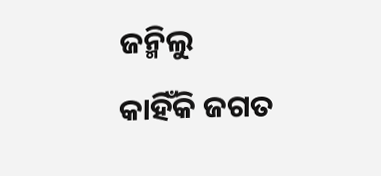ଜନ୍ମିଲୁ
କାହିଁକି ଜଗତ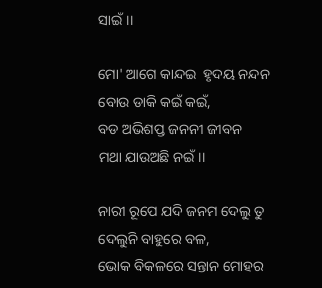ସାଇଁ।।

ମୋ' ଆଗେ କାନ୍ଦଇ  ହୃଦୟ ନନ୍ଦନ
ବୋଉ ଡାକି କଇଁ କଇଁ,
ବଡ ଅଭିଶପ୍ତ ଜନନୀ ଜୀବନ
ମଥା ଯାଉଅଛି ନଇଁ।।

ନାରୀ ରୂପେ ଯଦି ଜନମ ଦେଲୁ ତୁ
ଦେଲୁନି ବାହୁରେ ବଳ,
ଭୋକ ବିକଳରେ ସନ୍ତାନ ମୋହର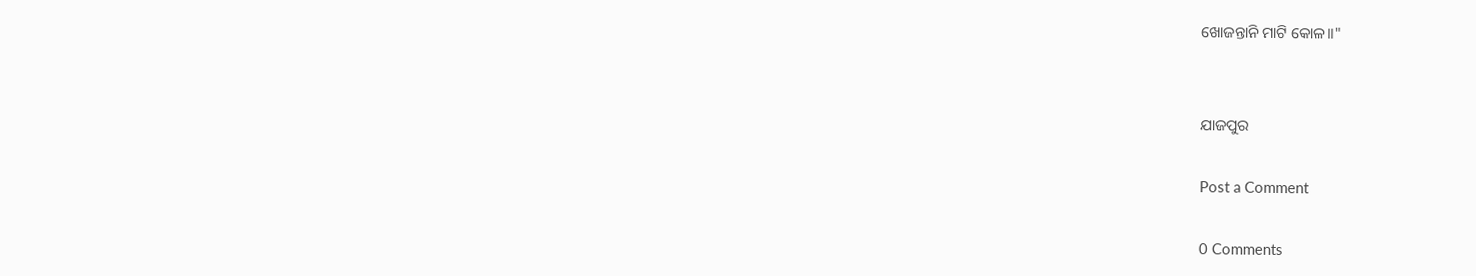ଖୋଜନ୍ତାନି ମାଟି କୋଳ।।"


ଯାଜପୁର

Post a Comment

0 Comments